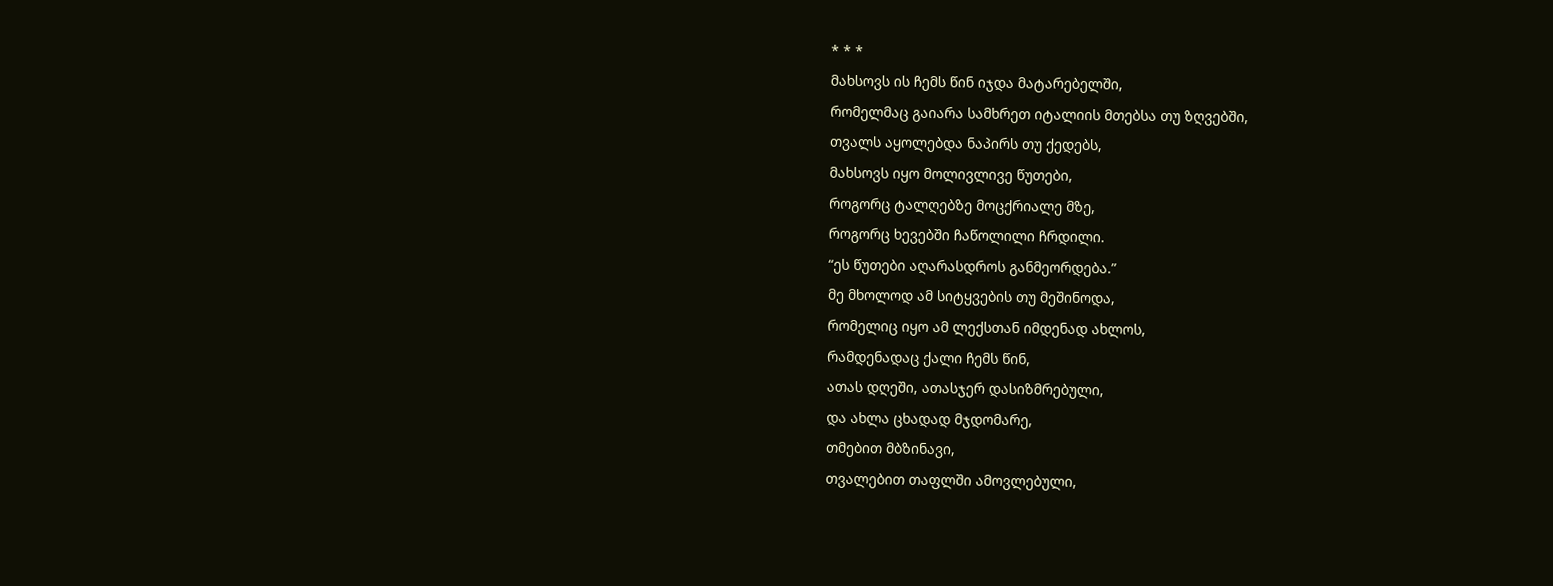* * *
მახსოვს ის ჩემს წინ იჯდა მატარებელში,
რომელმაც გაიარა სამხრეთ იტალიის მთებსა თუ ზღვებში,
თვალს აყოლებდა ნაპირს თუ ქედებს,
მახსოვს იყო მოლივლივე წუთები,
როგორც ტალღებზე მოცქრიალე მზე,
როგორც ხევებში ჩაწოლილი ჩრდილი.
“ეს წუთები აღარასდროს განმეორდება.”
მე მხოლოდ ამ სიტყვების თუ მეშინოდა,
რომელიც იყო ამ ლექსთან იმდენად ახლოს,
რამდენადაც ქალი ჩემს წინ,
ათას დღეში, ათასჯერ დასიზმრებული,
და ახლა ცხადად მჯდომარე,
თმებით მბზინავი,
თვალებით თაფლში ამოვლებული,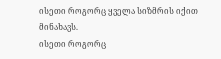ისეთი როგორც ყველა სიზმრის იქით მინახავს.
ისეთი როგორც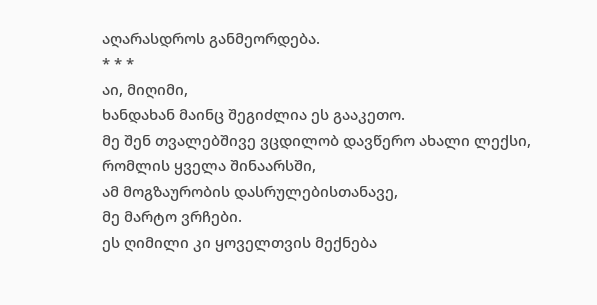აღარასდროს განმეორდება.
* * *
აი, მიღიმი,
ხანდახან მაინც შეგიძლია ეს გააკეთო.
მე შენ თვალებშივე ვცდილობ დავწერო ახალი ლექსი,
რომლის ყველა შინაარსში,
ამ მოგზაურობის დასრულებისთანავე,
მე მარტო ვრჩები.
ეს ღიმილი კი ყოველთვის მექნება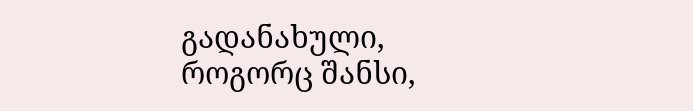გადანახული,
როგორც შანსი,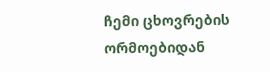ჩემი ცხოვრების ორმოებიდან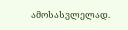ამოსასვლელად.